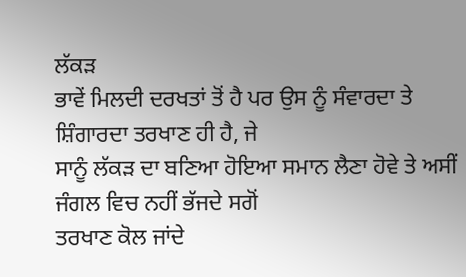ਲੱਕੜ
ਭਾਵੇਂ ਮਿਲਦੀ ਦਰਖਤਾਂ ਤੋਂ ਹੈ ਪਰ ਉਸ ਨੂੰ ਸੰਵਾਰਦਾ ਤੇ ਸ਼ਿੰਗਾਰਦਾ ਤਰਖਾਣ ਹੀ ਹੈ, ਜੇ
ਸਾਨੂੰ ਲੱਕੜ ਦਾ ਬਣਿਆ ਹੋਇਆ ਸਮਾਨ ਲੈਣਾ ਹੋਵੇ ਤੇ ਅਸੀਂ ਜੰਗਲ ਵਿਚ ਨਹੀਂ ਭੱਜਦੇ ਸਗੋਂ
ਤਰਖਾਣ ਕੋਲ ਜਾਂਦੇ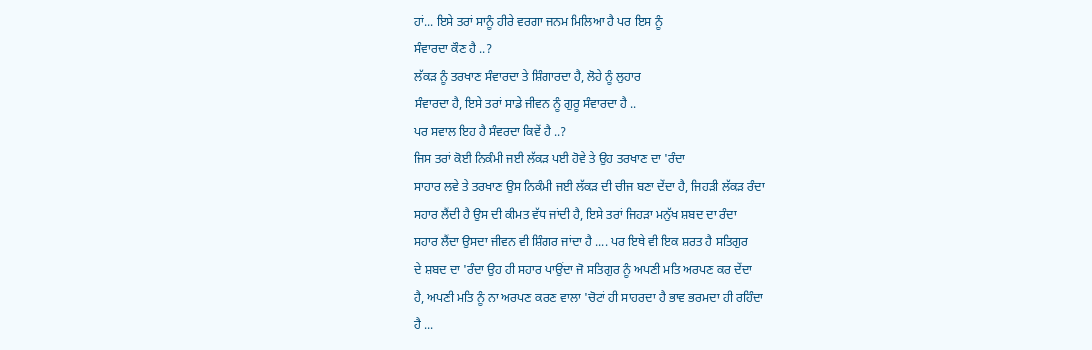ਹਾਂ... ਇਸੇ ਤਰਾਂ ਸਾਨੂੰ ਹੀਰੇ ਵਰਗਾ ਜਨਮ ਮਿਲਿਆ ਹੈ ਪਰ ਇਸ ਨੂੰ
ਸੰਵਾਰਦਾ ਕੌਣ ਹੈ ..?
ਲੱਕੜ ਨੂੰ ਤਰਖਾਣ ਸੰਵਾਰਦਾ ਤੇ ਸ਼ਿੰਗਾਰਦਾ ਹੈ, ਲੋਹੇ ਨੂੰ ਲੁਹਾਰ
ਸੰਵਾਰਦਾ ਹੈ, ਇਸੇ ਤਰਾਂ ਸਾਡੇ ਜੀਵਨ ਨੂੰ ਗੁਰੂ ਸੰਵਾਰਦਾ ਹੈ ..
ਪਰ ਸਵਾਲ ਇਹ ਹੈ ਸੰਵਰਦਾ ਕਿਵੇਂ ਹੈ ..?
ਜਿਸ ਤਰਾਂ ਕੋਈ ਨਿਕੰਮੀ ਜਈ ਲੱਕੜ ਪਈ ਹੋਵੇ ਤੇ ਉਹ ਤਰਖਾਣ ਦਾ 'ਰੰਦਾ
ਸਾਹਾਰ ਲਵੇ ਤੇ ਤਰਖਾਣ ਉਸ ਨਿਕੰਮੀ ਜਈ ਲੱਕੜ ਦੀ ਚੀਜ ਬਣਾ ਦੇਂਦਾ ਹੈ, ਜਿਹੜੀ ਲੱਕੜ ਰੰਦਾ
ਸਹਾਰ ਲੈਂਦੀ ਹੈ ਉਸ ਦੀ ਕੀਮਤ ਵੱਧ ਜਾਂਦੀ ਹੈ, ਇਸੇ ਤਰਾਂ ਜਿਹੜਾ ਮਨੁੱਖ ਸ਼ਬਦ ਦਾ ਰੰਦਾ
ਸਹਾਰ ਲੈਂਦਾ ਉਸਦਾ ਜੀਵਨ ਵੀ ਸ਼ਿੰਗਰ ਜਾਂਦਾ ਹੈ .... ਪਰ ਇਥੇ ਵੀ ਇਕ ਸ਼ਰਤ ਹੈ ਸਤਿਗੁਰ
ਦੇ ਸ਼ਬਦ ਦਾ 'ਰੰਦਾ ਉਹ ਹੀ ਸਹਾਰ ਪਾਉਂਦਾ ਜੋ ਸਤਿਗੁਰ ਨੂੰ ਅਪਣੀ ਮਤਿ ਅਰਪਣ ਕਰ ਦੇਂਦਾ
ਹੈ, ਅਪਣੀ ਮਤਿ ਨੂੰ ਨਾ ਅਰਪਣ ਕਰਣ ਵਾਲਾ 'ਚੋਟਾਂ ਹੀ ਸਾਹਰਦਾ ਹੈ ਭਾਵ ਭਰਮਦਾ ਹੀ ਰਹਿੰਦਾ
ਹੈ ...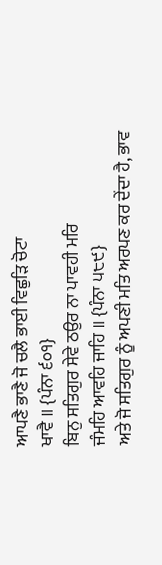ਆਪਣੈ ਭਾਣੈ ਜੋ ਚਲੈ ਭਾਈ ਵਿਛੁੜਿ ਚੋਟਾ
ਖਾਵੈ ॥ {ਪੰਨਾ ੬੦੧}
ਬਿਨੁ ਸਤਿਗੁਰ ਸੇਵੇ ਠਉਰ ਨਾ ਪਾਵਹੀ ਮਰਿ
ਜੰਮਹਿ ਆਵਹਿ ਜਾਹਿ ॥ {ਪੰਨਾ ੫੮੯}
ਅਤੇ ਜੋ ਸਤਿਗੁਰ ਨੂੰ ਅਪਣੀ ਮਤਿ ਅਰਪਣ ਕਰ ਦੇਂਦਾ ਹੈ, ਭਾਵ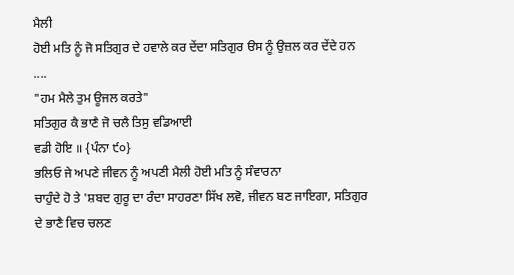ਮੈਲੀ
ਹੋਈ ਮਤਿ ਨੂੰ ਜੋ ਸਤਿਗੁਰ ਦੇ ਹਵਾਲੇ ਕਰ ਦੇਂਦਾ ਸਤਿਗੁਰ ੳਸ ਨੂੰ ਉਜ਼ਲ ਕਰ ਦੇਂਦੇ ਹਨ
....
"ਹਮ ਮੈਲੇ ਤੁਮ ਊਜਲ ਕਰਤੇ"
ਸਤਿਗੁਰ ਕੈ ਭਾਣੈ ਜੋ ਚਲੈ ਤਿਸੁ ਵਡਿਆਈ
ਵਡੀ ਹੋਇ ॥ {ਪੰਨਾ ੯੦}
ਭਲਿਓ ਜੇ ਅਪਣੇ ਜੀਵਨ ਨੂੰ ਅਪਣੀ ਮੈਲੀ ਹੋਈ ਮਤਿ ਨੂੰ ਸੰਵਾਰਨਾ
ਚਾਹੁੰਦੇ ਹੋ ਤੇ 'ਸ਼ਬਦ ਗੁਰੂ ਦਾ ਰੰਦਾ ਸਾਹਰਣਾ ਸਿੱਖ ਲਵੋ, ਜੀਵਨ ਬਣ ਜਾਇਗਾ, ਸਤਿਗੁਰ
ਦੇ ਭਾਣੈ ਵਿਚ ਚਲਣ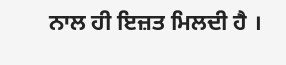ਨਾਲ ਹੀ ਇਜ਼ਤ ਮਿਲਦੀ ਹੈ ।